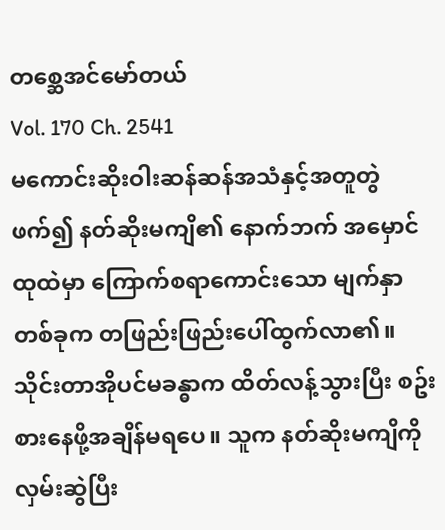တစ္ဆေအင်မော်တယ်
Vol. 170 Ch. 2541
မကောင်းဆိုးဝါးဆန်ဆန်အသံနှင့်အတူတွဲဖက်၍ နတ်ဆိုးမကျိ၏ နောက်ဘက် အမှောင်ထုထဲမှာ ကြောက်စရာကောင်းသော မျက်နှာတစ်ခုက တဖြည်းဖြည်းပေါ်ထွက်လာ၏။
သိုင်းတာအိုပင်မခန္ဓာက ထိတ်လန့်သွားပြီး စဥ်းစားနေဖို့အချိန်မရပေ။ သူက နတ်ဆိုးမကျိကိုလှမ်းဆွဲပြီး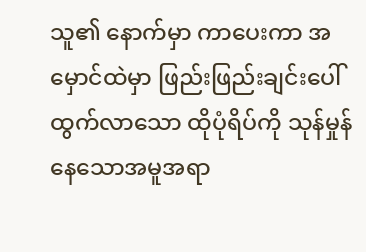သူ၏ နောက်မှာ ကာပေးကာ အမှောင်ထဲမှာ ဖြည်းဖြည်းချင်းပေါ်ထွက်လာသော ထိုပုံရိပ်ကို သုန်မှုန်နေသောအမူအရာ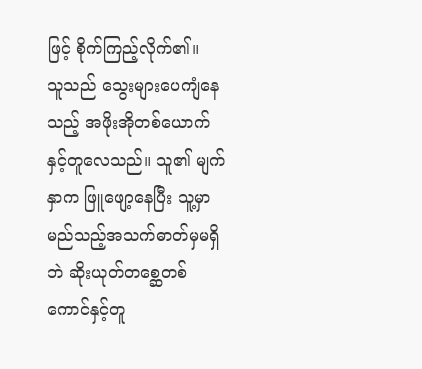ဖြင့် စိုက်ကြည့်လိုက်၏။
သူသည် သွေးများပေကျံနေသည့် အဖိုးအိုတစ်ယောက်နှင့်တူလေသည်။ သူ၏ မျက်နှာက ဖြူဖျော့နေပြီး သူ့မှာ မည်သည့်အသက်ဓာတ်မှမရှိဘဲ ဆိုးယုတ်တစ္ဆေတစ်ကောင်နှင့်တူ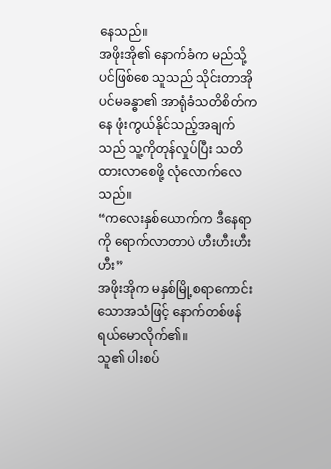နေသည်။
အဖိုးအို၏ နောက်ခံက မည်သို့ပင်ဖြစ်စေ သူသည် သိုင်းတာအိုပင်မခန္ဓာ၏ အာရုံခံသတိစိတ်ကနေ ဖုံးကွယ်နိုင်သည့်အချက်သည် သူ့ကိုတုန်လှုပ်ပြီး သတိထားလာစေဖို့ လုံလောက်လေသည်။
“ကလေးနှစ်ယောက်က ဒီနေရာကို ရောက်လာတာပဲ ဟီးဟီးဟီးဟီး”
အဖိုးအိုက မနှစ်မြို့စရာကောင်းသောအသံဖြင့် နောက်တစ်ဖန်ရယ်မောလိုက်၏။
သူ၏ ပါးစပ်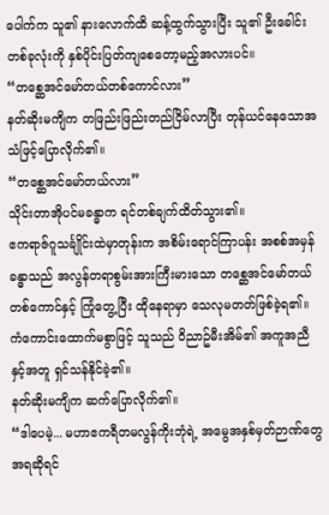ပေါက်က သူ၏ နားလောက်ထိ ဆန့်ထွက်သွားပြီး သူ၏ ဦးခေါင်းတစ်ခုလုံးကို နှစ်ပိုင်းပြတ်ကျစေတော့မည့်အလားပင်။
“တစ္ဆေအင်မော်တယ်တစ်ကောင်လား”
နတ်ဆိုးမကျိက တဖြည်းဖြည်းတည်ငြိမ်လာပြီး တုန်ယင်နေသောအသံဖြင့်ပြောလိုက်၏။
“တစ္ဆေအင်မော်တယ်လား”
သိုင်းတာအိုပင်မခန္ဓာက ရင်တစ်ချက်ထိတ်သွား၏။
ဧကရာဇ်ဂူသင်္ချိုင်းထဲမှာတုန်းက အစိမ်းရောင်ကြာပန်း အစစ်အမှန်ခန္ဓာသည် အလွန်တရာစွမ်းအားကြီးမားသော တစ္ဆေအင်မော်တယ်တစ်ကောင်နှင့် ကြုံတွေ့ပြီး ထိုနေရာမှာ သေလုမတတ်ဖြစ်ခဲ့ရ၏။ ကံကောင်းထောက်မစွာဖြင့် သူသည် ဝိညာဥ်မီးအိမ်၏ အကူအညီနှင့်အတူ ရှင်သန်နိုင်ခဲ့၏။
နတ်ဆိုးမကျိက ဆက်ပြောလိုက်၏။
“ဒါပေမဲ့... မဟာဧကရီတမလွန်ကိုးဘုံရဲ့ အမွေအနှစ်မှတ်ဉာဏ်တွေအရဆိုရင်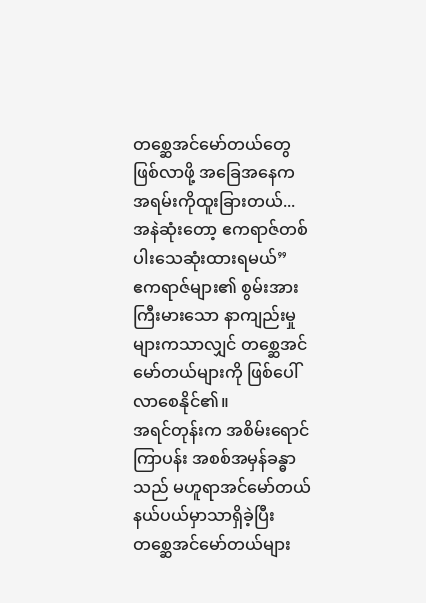တစ္ဆေအင်မော်တယ်တွေဖြစ်လာဖို့ အခြေအနေက အရမ်းကိုထူးခြားတယ်... အနဲဆုံးတော့ ဧကရာဇ်တစ်ပါးသေဆုံးထားရမယ်”
ဧကရာဇ်များ၏ စွမ်းအားကြီးမားသော နာကျည်းမှုများကသာလျှင် တစ္ဆေအင်မော်တယ်များကို ဖြစ်ပေါ်လာစေနိုင်၏။
အရင်တုန်းက အစိမ်းရောင်ကြာပန်း အစစ်အမှန်ခန္ဓာသည် မဟူရာအင်မော်တယ်နယ်ပယ်မှာသာရှိခဲ့ပြီး တစ္ဆေအင်မော်တယ်များ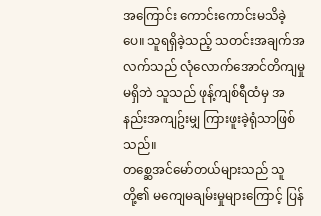အကြောင်း ကောင်းကောင်းမသိခဲ့ပေ။ သူရရှိခဲ့သည့် သတင်းအချက်အလက်သည် လုံလောက်အောင်တိကျမှုမရှိဘဲ သူသည် ဖုန့်ကျစ်ရီထံမှ အနည်းအကျဥ်းမျှ ကြားဖူးခဲ့ရုံသာဖြစ်သည်။
တစ္ဆေအင်မော်တယ်များသည် သူတို့၏ မကျေမချမ်းမှုများကြောင့် ပြန်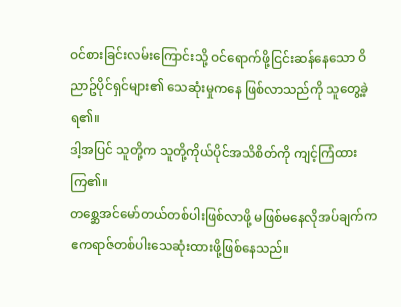ဝင်စားခြင်းလမ်းကြောင်းသို့ ဝင်ရောက်ဖို့ငြင်းဆန်နေသော ဝိညာဥ်ပိုင်ရှင်များ၏ သေဆုံးမှုကနေ ဖြစ်လာသည်ကို သူတွေ့ခဲ့ရ၏။
ဒါ့အပြင် သူတို့က သူတို့ကိုယ်ပိုင်အသိစိတ်ကို ကျင့်ကြံထားကြ၏။
တစ္ဆေအင်မော်တယ်တစ်ပါးဖြစ်လာဖို့ မဖြစ်မနေလိုအပ်ချက်က ဧကရာဇ်တစ်ပါးသေဆုံးထားဖို့ဖြစ်နေသည်။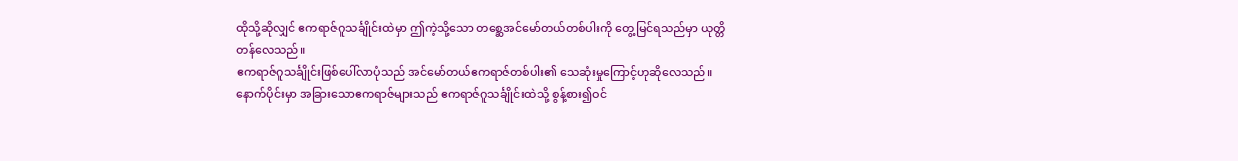ထိုသို့ဆိုလျှင် ဧကရာဇ်ဂူသင်္ချိုင်းထဲမှာ ဤကဲ့သို့သော တစ္ဆေအင်မော်တယ်တစ်ပါးကို တွေ့မြင်ရသည်မှာ ယုတ္တိတန်လေသည်။
ဧကရာဇ်ဂူသင်္ချိုင်းဖြစ်ပေါ်လာပုံသည် အင်မော်တယ်ဧကရာဇ်တစ်ပါး၏ သေဆုံးမှုကြောင့်ဟုဆိုလေသည်။
နောက်ပိုင်းမှာ အခြားသောဧကရာဇ်များသည် ဧကရာဇ်ဂူသင်္ချိုင်းထဲသို့ စွန့်စား၍ဝင်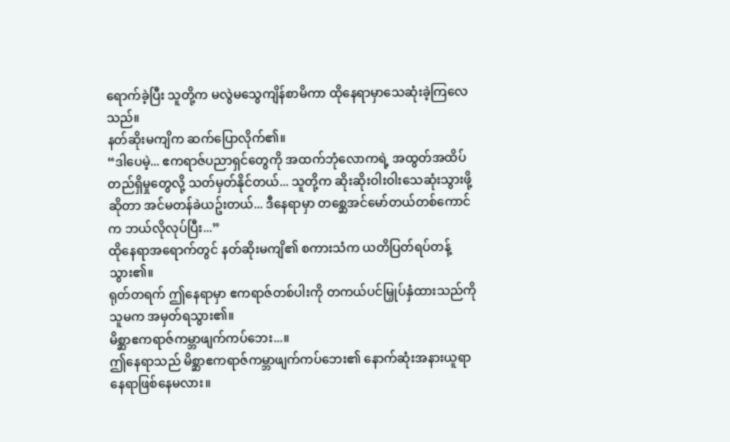ရောက်ခဲ့ပြီး သူတို့က မလွဲမသွေကျိန်စာမိကာ ထိုနေရာမှာသေဆုံးခဲ့ကြလေသည်။
နတ်ဆိုးမကျိက ဆက်ပြောလိုက်၏။
“ဒါပေမဲ့... ဧကရာဇ်ပညာရှင်တွေကို အထက်ဘုံလောကရဲ့ အထွတ်အထိပ်တည်ရှိမှုတွေလို့ သတ်မှတ်နိုင်တယ်... သူတို့က ဆိုးဆိုးဝါးဝါးသေဆုံးသွားဖို့ဆိုတာ အင်မတန်ခဲယဥ်းတယ်... ဒီနေရာမှာ တစ္ဆေအင်မော်တယ်တစ်ကောင်က ဘယ်လိုလုပ်ပြီး...”
ထိုနေရာအရောက်တွင် နတ်ဆိုးမကျိ၏ စကားသံက ယတိပြတ်ရပ်တန့်သွား၏။
ရုတ်တရက် ဤနေရာမှာ ဧကရာဇ်တစ်ပါးကို တကယ်ပင်မြှုပ်နှံထားသည်ကို သူမက အမှတ်ရသွား၏။
မိစ္ဆာဧကရာဇ်ကမ္ဘာဖျက်ကပ်ဘေး...။
ဤနေရာသည် မိစ္ဆာဧကရာဇ်ကမ္ဘာဖျက်ကပ်ဘေး၏ နောက်ဆုံးအနားယူရာနေရာဖြစ်နေမလား။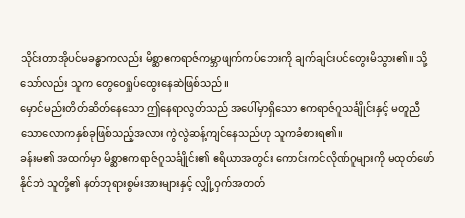သိုင်းတာအိုပင်မခန္ဓာကလည်း မိစ္ဆာဧကရာဇ်ကမ္ဘာဖျက်ကပ်ဘေးကို ချက်ချင်းပင်တွေးမိသွား၏။ သို့သော်လည်း သူက တွေဝေရှုပ်ထွေးနေဆဲဖြစ်သည်။
မှောင်မည်းတိတ်ဆိတ်နေသော ဤနေရာလွတ်သည် အပေါ်မှာရှိသော ဧကရာဇ်ဂူသင်္ချိုင်းနှင့် မတူညီသောလောကနှစ်ခုဖြစ်သည့်အလား ကွဲလွဲဆန့်ကျင်နေသည်ဟု သူကခံစားရ၏။
ခန်းမ၏ အထက်မှာ မိစ္ဆာဧကရာဇ်ဂူသင်္ချိုင်း၏ ဧရိယာအတွင်း ကောင်းကင်လိုဏ်ဂူများကို မထုတ်ဖော်နိုင်ဘဲ သူတို့၏ နတ်ဘုရားစွမ်းအားများနှင့် လျှို့ဝှက်အတတ်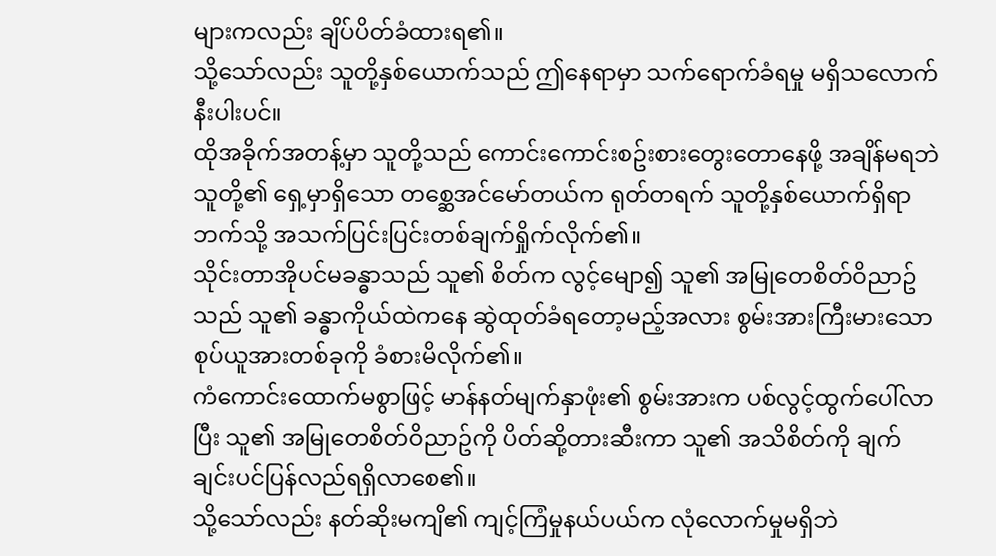များကလည်း ချိပ်ပိတ်ခံထားရ၏။
သို့သော်လည်း သူတို့နှစ်ယောက်သည် ဤနေရာမှာ သက်ရောက်ခံရမှု မရှိသလောက်နီးပါးပင်။
ထိုအခိုက်အတန့်မှာ သူတို့သည် ကောင်းကောင်းစဥ်းစားတွေးတောနေဖို့ အချိန်မရဘဲ သူတို့၏ ရှေ့မှာရှိသော တစ္ဆေအင်မော်တယ်က ရုတ်တရက် သူတို့နှစ်ယောက်ရှိရာဘက်သို့ အသက်ပြင်းပြင်းတစ်ချက်ရှိုက်လိုက်၏။
သိုင်းတာအိုပင်မခန္ဓာသည် သူ၏ စိတ်က လွင့်မျော၍ သူ၏ အမြုတေစိတ်ဝိညာဥ်သည် သူ၏ ခန္ဓာကိုယ်ထဲကနေ ဆွဲထုတ်ခံရတော့မည့်အလား စွမ်းအားကြီးမားသော စုပ်ယူအားတစ်ခုကို ခံစားမိလိုက်၏။
ကံကောင်းထောက်မစွာဖြင့် မာန်နတ်မျက်နှာဖုံး၏ စွမ်းအားက ပစ်လွင့်ထွက်ပေါ်လာပြီး သူ၏ အမြုတေစိတ်ဝိညာဥ်ကို ပိတ်ဆို့တားဆီးကာ သူ၏ အသိစိတ်ကို ချက်ချင်းပင်ပြန်လည်ရရှိလာစေ၏။
သို့သော်လည်း နတ်ဆိုးမကျိ၏ ကျင့်ကြံမှုနယ်ပယ်က လုံလောက်မှုမရှိဘဲ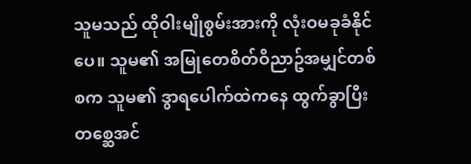သူမသည် ထိုဝါးမျိုစွမ်းအားကို လုံးဝမခုခံနိုင်ပေ။ သူမ၏ အမြုတေစိတ်ဝိညာဥ်အမျှင်တစ်စက သူမ၏ ဒွာရပေါက်ထဲကနေ ထွက်ခွာပြီး တစ္ဆေအင်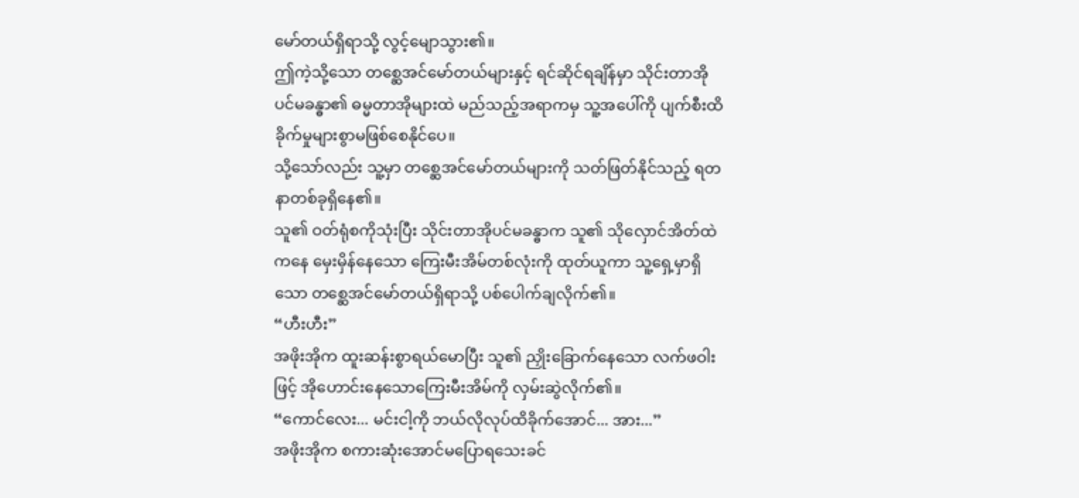မော်တယ်ရှိရာသို့ လွင့်မျောသွား၏။
ဤကဲ့သို့သော တစ္ဆေအင်မော်တယ်များနှင့် ရင်ဆိုင်ရချိန်မှာ သိုင်းတာအိုပင်မခန္ဓာ၏ ဓမ္မတာအိုများထဲ မည်သည့်အရာကမှ သူ့အပေါ်ကို ပျက်စီးထိခိုက်မှုများစွာမဖြစ်စေနိုင်ပေ။
သို့သော်လည်း သူ့မှာ တစ္ဆေအင်မော်တယ်များကို သတ်ဖြတ်နိုင်သည့် ရတနာတစ်ခုရှိနေ၏။
သူ၏ ဝတ်ရုံစကိုသုံးပြီး သိုင်းတာအိုပင်မခန္ဓာက သူ၏ သိုလှောင်အိတ်ထဲကနေ မှေးမှိန်နေသော ကြေးမီးအိမ်တစ်လုံးကို ထုတ်ယူကာ သူ့ရှေ့မှာရှိသော တစ္ဆေအင်မော်တယ်ရှိရာသို့ ပစ်ပေါက်ချလိုက်၏။
“ဟီးဟီး”
အဖိုးအိုက ထူးဆန်းစွာရယ်မောပြီး သူ၏ ညှိုးခြောက်နေသော လက်ဖဝါးဖြင့် အိုဟောင်းနေသောကြေးမီးအိမ်ကို လှမ်းဆွဲလိုက်၏။
“ကောင်လေး... မင်းငါ့ကို ဘယ်လိုလုပ်ထိခိုက်အောင်... အား...”
အဖိုးအိုက စကားဆုံးအောင်မပြောရသေးခင်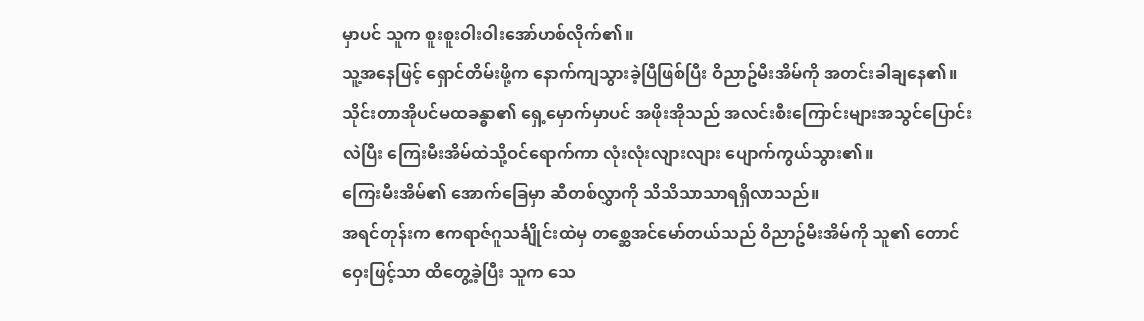မှာပင် သူက စူးစူးဝါးဝါးအော်ဟစ်လိုက်၏။
သူ့အနေဖြင့် ရှောင်တိမ်းဖို့က နောက်ကျသွားခဲ့ပြီဖြစ်ပြီး ဝိညာဥ်မီးအိမ်ကို အတင်းခါချနေ၏။
သိုင်းတာအိုပင်မထခန္ဓာ၏ ရှေ့မှောက်မှာပင် အဖိုးအိုသည် အလင်းစီးကြောင်းများအသွင်ပြောင်းလဲပြီး ကြေးမီးအိမ်ထဲသို့ဝင်ရောက်ကာ လုံးလုံးလျားလျား ပျောက်ကွယ်သွား၏။
ကြေးမီးအိမ်၏ အောက်ခြေမှာ ဆီတစ်လွှာကို သိသိသာသာရရှိလာသည်။
အရင်တုန်းက ဧကရာဇ်ဂူသင်္ချိုင်းထဲမှ တစ္ဆေအင်မော်တယ်သည် ဝိညာဥ်မီးအိမ်ကို သူ၏ တောင်ဝှေးဖြင့်သာ ထိတွေ့ခဲ့ပြီး သူက သေ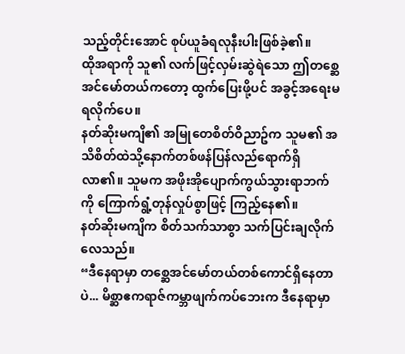သည့်တိုင်းအောင် စုပ်ယူခံရလုနီးပါးဖြစ်ခဲ့၏။
ထိုအရာကို သူ၏ လက်ဖြင့်လှမ်းဆွဲရဲသော ဤတစ္ဆေအင်မော်တယ်ကတော့ ထွက်ပြေးဖို့ပင် အခွင့်အရေးမရလိုက်ပေ။
နတ်ဆိုးမကျိ၏ အမြုတေစိတ်ဝိညာဥ်က သူမ၏ အသိစိတ်ထဲသို့နောက်တစ်ဖန်ပြန်လည်ရောက်ရှိလာ၏။ သူမက အဖိုးအိုပျောက်ကွယ်သွားရာဘက်ကို ကြောက်ရွံ့တုန်လှုပ်စွာဖြင့် ကြည့်နေ၏။
နတ်ဆိုးမကျိက စိတ်သက်သာစွာ သက်ပြင်းချလိုက်လေသည်။
“ဒီနေရာမှာ တစ္ဆေအင်မော်တယ်တစ်ကောင်ရှိနေတာပဲ... မိစ္ဆာဧကရာဇ်ကမ္ဘာဖျက်ကပ်ဘေးက ဒီနေရာမှာ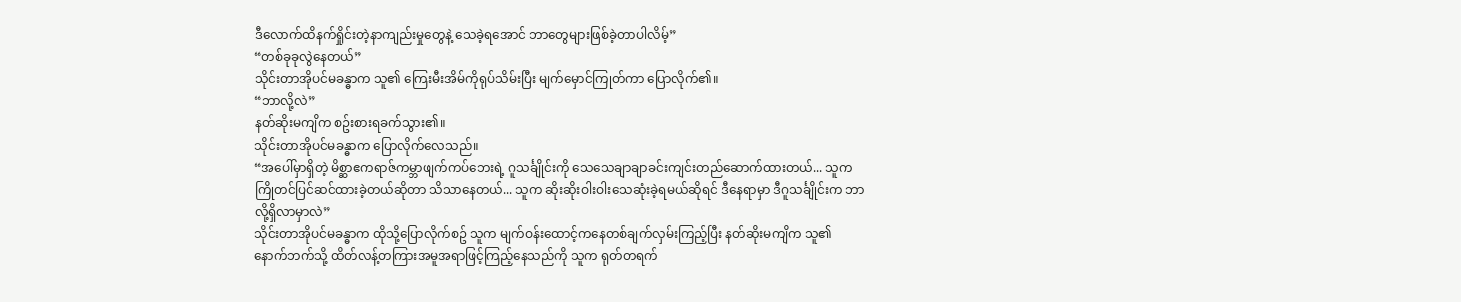ဒီလောက်ထိနက်ရှိုင်းတဲ့နာကျည်းမှုတွေနဲ့ သေခဲ့ရအောင် ဘာတွေများဖြစ်ခဲ့တာပါလိမ့်”
“တစ်ခုခုလွဲနေတယ်”
သိုင်းတာအိုပင်မခန္ဓာက သူ၏ ကြေးမီးအိမ်ကိုရုပ်သိမ်းပြီး မျက်မှောင်ကြုတ်ကာ ပြောလိုက်၏။
“ဘာလို့လဲ”
နတ်ဆိုးမကျိက စဥ်းစားရခက်သွား၏။
သိုင်းတာအိုပင်မခန္ဓာက ပြောလိုက်လေသည်။
“အပေါ်မှာရှိတဲ့ မိစ္ဆာဧကရာဇ်ကမ္ဘာဖျက်ကပ်ဘေးရဲ့ ဂူသင်္ချိုင်းကို သေသေချာချာခင်းကျင်းတည်ဆောက်ထားတယ်... သူက ကြိုတင်ပြင်ဆင်ထားခဲ့တယ်ဆိုတာ သိသာနေတယ်... သူက ဆိုးဆိုးဝါးဝါးသေဆုံးခဲ့ရမယ်ဆိုရင် ဒီနေရာမှာ ဒီဂူသင်္ချိုင်းက ဘာလို့ရှိလာမှာလဲ”
သိုင်းတာအိုပင်မခန္ဓာက ထိုသို့ပြောလိုက်စဥ် သူက မျက်ဝန်းထောင့်ကနေတစ်ချက်လှမ်းကြည့်ပြီး နတ်ဆိုးမကျိက သူ၏ နောက်ဘက်သို့ ထိတ်လန့်တကြားအမူအရာဖြင့်ကြည့်နေသည်ကို သူက ရုတ်တရက်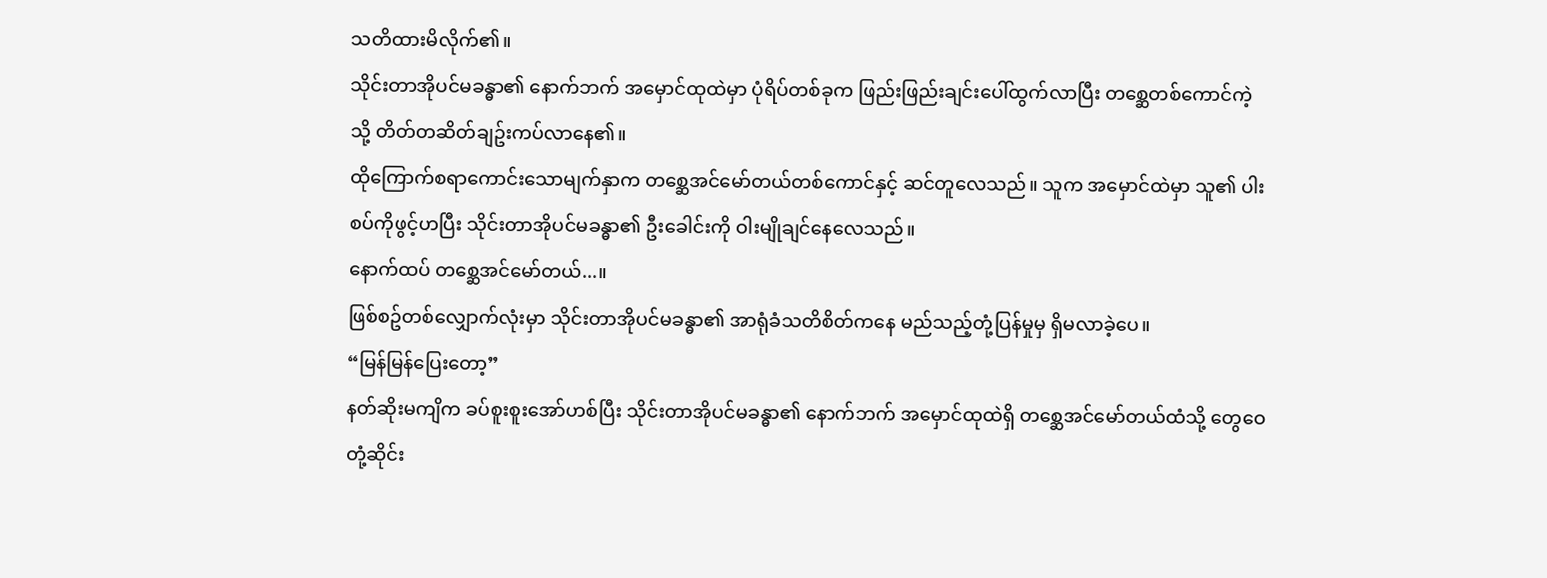သတိထားမိလိုက်၏။
သိုင်းတာအိုပင်မခန္ဓာ၏ နောက်ဘက် အမှောင်ထုထဲမှာ ပုံရိပ်တစ်ခုက ဖြည်းဖြည်းချင်းပေါ်ထွက်လာပြီး တစ္ဆေတစ်ကောင်ကဲ့သို့ တိတ်တဆိတ်ချဥ်းကပ်လာနေ၏။
ထိုကြောက်စရာကောင်းသောမျက်နှာက တစ္ဆေအင်မော်တယ်တစ်ကောင်နှင့် ဆင်တူလေသည်။ သူက အမှောင်ထဲမှာ သူ၏ ပါးစပ်ကိုဖွင့်ဟပြီး သိုင်းတာအိုပင်မခန္ဓာ၏ ဦးခေါင်းကို ဝါးမျိုချင်နေလေသည်။
နောက်ထပ် တစ္ဆေအင်မော်တယ်...။
ဖြစ်စဥ်တစ်လျှောက်လုံးမှာ သိုင်းတာအိုပင်မခန္ဓာ၏ အာရုံခံသတိစိတ်ကနေ မည်သည့်တုံ့ပြန်မှုမှ ရှိမလာခဲ့ပေ။
“မြန်မြန်ပြေးတော့”
နတ်ဆိုးမကျိက ခပ်စူးစူးအော်ဟစ်ပြီး သိုင်းတာအိုပင်မခန္ဓာ၏ နောက်ဘက် အမှောင်ထုထဲရှိ တစ္ဆေအင်မော်တယ်ထံသို့ တွေဝေတုံ့ဆိုင်း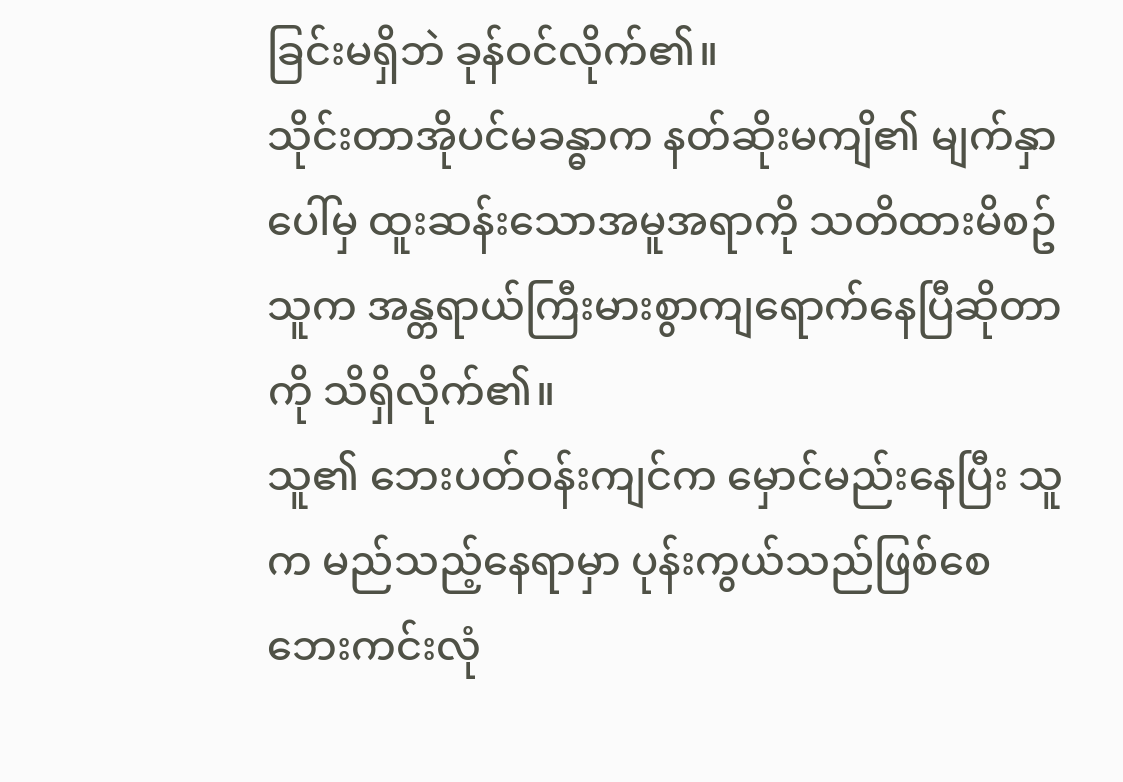ခြင်းမရှိဘဲ ခုန်ဝင်လိုက်၏။
သိုင်းတာအိုပင်မခန္ဓာက နတ်ဆိုးမကျိ၏ မျက်နှာပေါ်မှ ထူးဆန်းသောအမူအရာကို သတိထားမိစဥ် သူက အန္တရာယ်ကြီးမားစွာကျရောက်နေပြီဆိုတာကို သိရှိလိုက်၏။
သူ၏ ဘေးပတ်ဝန်းကျင်က မှောင်မည်းနေပြီး သူက မည်သည့်နေရာမှာ ပုန်းကွယ်သည်ဖြစ်စေ ဘေးကင်းလုံ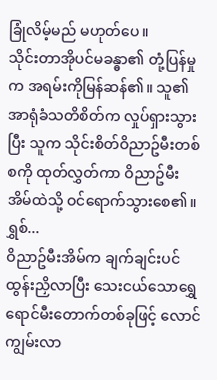ခြုံလိမ့်မည် မဟုတ်ပေ။
သိုင်းတာအိုပင်မခန္ဓာ၏ တုံ့ပြန်မှုက အရမ်းကိုမြန်ဆန်၏။ သူ၏ အာရုံခံသတိစိတ်က လှုပ်ရှားသွားပြီး သူက သိုင်းစိတ်ဝိညာဥ်မီးတစ်စကို ထုတ်လွှတ်ကာ ဝိညာဥ်မီးအိမ်ထဲသို့ ဝင်ရောက်သွားစေ၏။
ရွှစ်...
ဝိညာဥ်မီးအိမ်က ချက်ချင်းပင်ထွန်းညှိလာပြီး သေးငယ်သောရွှေရောင်မီးတောက်တစ်ခုဖြင့် လောင်ကျွမ်းလာ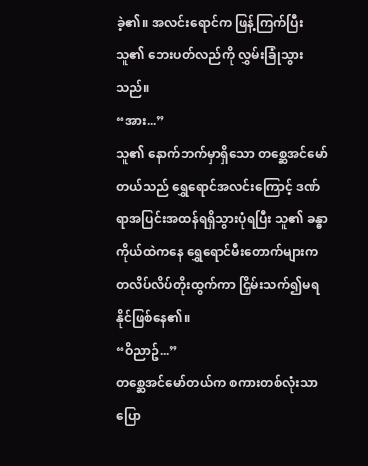ခဲ့၏။ အလင်းရောင်က ဖြန့်ကြက်ပြီး သူ၏ ဘေးပတ်လည်ကို လွှမ်းခြုံသွားသည်။
“အား...”
သူ၏ နောက်ဘက်မှာရှိသော တစ္ဆေအင်မော်တယ်သည် ရွှေရောင်အလင်းကြောင့် ဒဏ်ရာအပြင်းအထန်ရရှိသွားပုံရပြီး သူ၏ ခန္ဓာကိုယ်ထဲကနေ ရွှေရောင်မီးတောက်များက တလိပ်လိပ်တိုးထွက်ကာ ငြှိမ်းသက်၍မရနိုင်ဖြစ်နေ၏။
“ဝိညာဥ်...”
တစ္ဆေအင်မော်တယ်က စကားတစ်လုံးသာပြော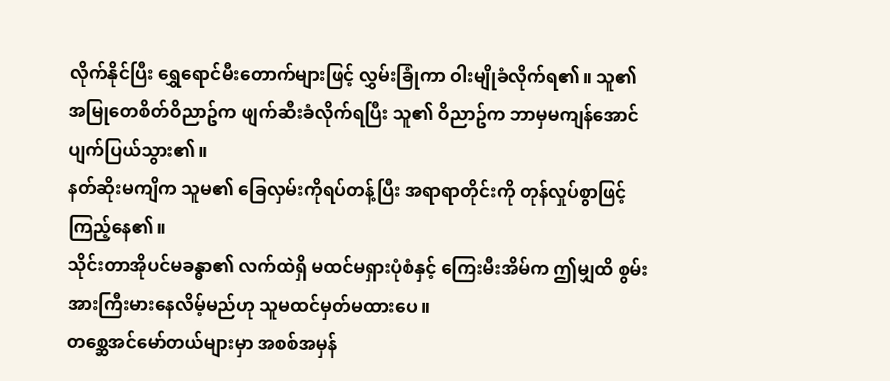လိုက်နိုင်ပြီး ရွှေရောင်မီးတောက်များဖြင့် လွှမ်းခြုံကာ ဝါးမျိုခံလိုက်ရ၏။ သူ၏ အမြုတေစိတ်ဝိညာဥ်က ဖျက်ဆီးခံလိုက်ရပြီး သူ၏ ဝိညာဥ်က ဘာမှမကျန်အောင် ပျက်ပြယ်သွား၏။
နတ်ဆိုးမကျိက သူမ၏ ခြေလှမ်းကိုရပ်တန့်ပြီး အရာရာတိုင်းကို တုန်လှုပ်စွာဖြင့်ကြည့်နေ၏။
သိုင်းတာအိုပင်မခန္ဓာ၏ လက်ထဲရှိ မထင်မရှားပုံစံနှင့် ကြေးမီးအိမ်က ဤမျှထိ စွမ်းအားကြီးမားနေလိမ့်မည်ဟု သူမထင်မှတ်မထားပေ။
တစ္ဆေအင်မော်တယ်များမှာ အစစ်အမှန်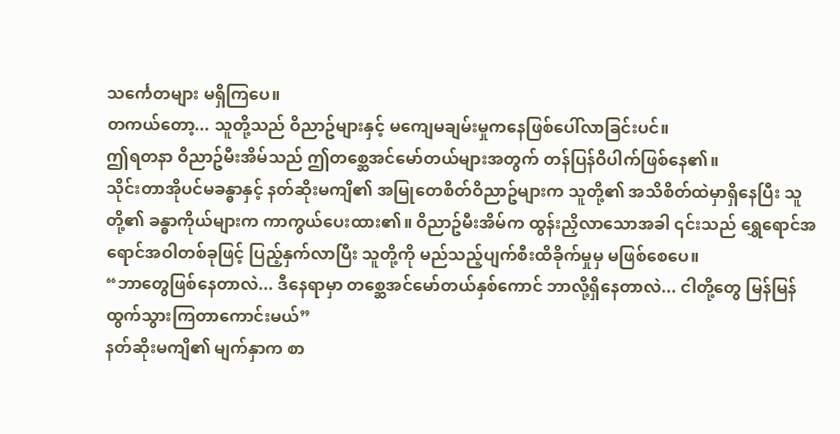သင်္ကေတများ မရှိကြပေ။
တကယ်တော့... သူတို့သည် ဝိညာဥ်များနှင့် မကျေမချမ်းမှုကနေဖြစ်ပေါ်လာခြင်းပင်။
ဤရတနာ ဝိညာဥ်မီးအိမ်သည် ဤတစ္ဆေအင်မော်တယ်များအတွက် တန်ပြန်ဝိပါက်ဖြစ်နေ၏။
သိုင်းတာအိုပင်မခန္ဓာနှင့် နတ်ဆိုးမကျိ၏ အမြုတေစိတ်ဝိညာဥ်များက သူတို့၏ အသိစိတ်ထဲမှာရှိနေပြီး သူတို့၏ ခန္ဓာကိုယ်များက ကာကွယ်ပေးထား၏။ ဝိညာဥ်မီးအိမ်က ထွန်းညှိလာသောအခါ ၎င်းသည် ရွှေရောင်အရောင်အဝါတစ်ခုဖြင့် ပြည့်နှက်လာပြီး သူတို့ကို မည်သည့်ပျက်စီးထိခိုက်မှုမှ မဖြစ်စေပေ။
“ဘာတွေဖြစ်နေတာလဲ... ဒီနေရာမှာ တစ္ဆေအင်မော်တယ်နှစ်ကောင် ဘာလို့ရှိနေတာလဲ... ငါတို့တွေ မြန်မြန်ထွက်သွားကြတာကောင်းမယ်”
နတ်ဆိုးမကျိ၏ မျက်နှာက စာ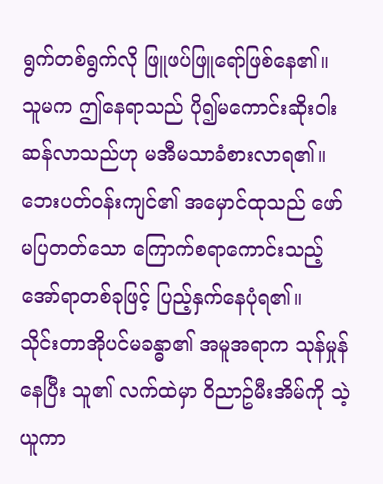ရွက်တစ်ရွက်လို ဖြူဖပ်ဖြူရော်ဖြစ်နေ၏။ သူမက ဤနေရာသည် ပို၍မကောင်းဆိုးဝါးဆန်လာသည်ဟု မအီမသာခံစားလာရ၏။
ဘေးပတ်ဝန်းကျင်၏ အမှောင်ထုသည် ဖော်မပြတတ်သော ကြောက်စရာကောင်းသည့်အော်ရာတစ်ခုဖြင့် ပြည့်နှက်နေပုံရ၏။
သိုင်းတာအိုပင်မခန္ဓာ၏ အမူအရာက သုန်မှုန်နေပြီး သူ၏ လက်ထဲမှာ ဝိညာဥ်မီးအိမ်ကို သဲ့ယူကာ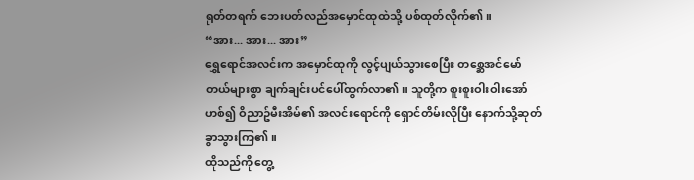ရုတ်တရက် ဘေးပတ်လည်အမှောင်ထုထဲသို့ ပစ်ထုတ်လိုက်၏။
“အား... အား... အား”
ရွှေရောင်အလင်းက အမှောင်ထုကို လွင့်ပျယ်သွားစေပြီး တစ္ဆေအင်မော်တယ်များစွာ ချက်ချင်းပင်ပေါ်ထွက်လာ၏။ သူတို့က စူးစူးဝါးဝါးအော်ဟစ်၍ ဝိညာဥ်မီးအိမ်၏ အလင်းရောင်ကို ရှောင်တိမ်းလိုပြီး နောက်သို့ဆုတ်ခွာသွားကြ၏။
ထိုသည်ကိုတွေ့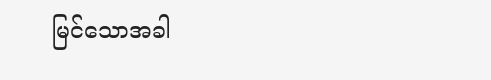မြင်သောအခါ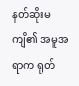နတ်ဆိုးမကျိ၏ အမူအရာက ရုတ်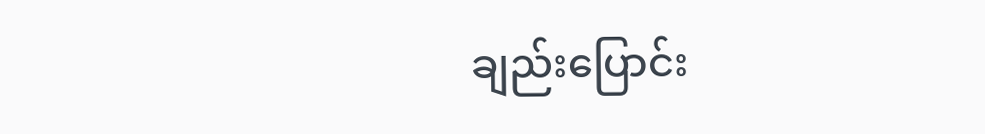ချည်းပြောင်း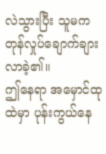လဲသွားပြီး သူမက တုန်လှုပ်ချောက်ချားလာခဲ့၏။
ဤနေရာ အမှောင်ထုထဲမှာ ပုန်းကွယ်နေ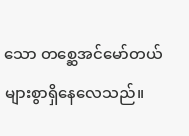သော တစ္ဆေအင်မော်တယ်များစွာရှိနေလေသည်။